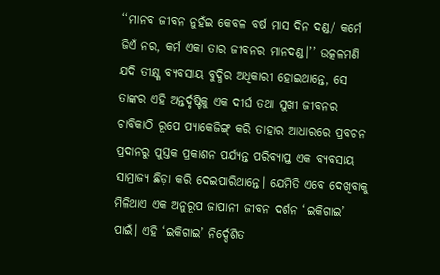‘‘ମାନବ ଜୀବନ ନୁହଁଇ କେବଳ ବର୍ଷ ମାସ ଦିନ ଦଣ୍ଡ/ କର୍ମେ ଜିଏଁ ନର, କର୍ମ ଏକା ତାର ଜୀବନର ମାନଦଣ୍ଡ।’’ ଉତ୍କଳମଣି ଯଦି ତୀକ୍ଷ୍ଣ ବ୍ୟବସାୟ ବୁଦ୍ଧିର ଅଧିକାରୀ ହୋଇଥାନ୍ତେ, ସେ ତାଙ୍କର ଏହି ଅନ୍ତର୍ଦୃଷ୍ଟିକୁ ଏକ ଦୀର୍ଘ ତଥା ସୁଖୀ ଜୀବନର ଚାବିକାଠି ରୂପେ ପ୍ୟାକେଜିଙ୍ଗ୍ କରି ତାହାର ଆଧାରରେ ପ୍ରବଚନ ପ୍ରଦାନରୁ ପୁସ୍ତକ ପ୍ରକାଶନ ପର୍ଯ୍ୟନ୍ତ ପରିବ୍ୟାପ୍ତ ଏକ ବ୍ୟବସାୟ ସାମ୍ରାଜ୍ୟ ଛିଡ଼ା କରି ଦେଇପାରିଥାନ୍ତେ। ଯେମିତି ଏବେ ଦେଖିବାକୁ ମିଳିଥାଏ ଏକ ଅନୁରୂପ ଜାପାନୀ ଜୀବନ ଦର୍ଶନ ‘ଇକିଗାଇ’ ପାଇଁ। ଏହି ‘ଇକିଗାଇ’ ନିର୍ଦ୍ଦେଶିତ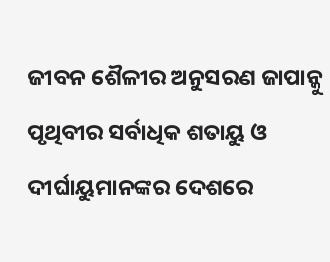ଜୀବନ ଶୈଳୀର ଅନୁସରଣ ଜାପାନ୍କୁ ପୃଥିବୀର ସର୍ବାଧିକ ଶତାୟୁ ଓ ଦୀର୍ଘାୟୁମାନଙ୍କର ଦେଶରେ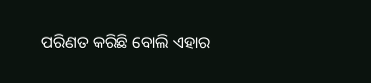ପରିଣତ କରିଛି ବୋଲି ଏହାର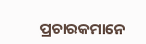ପ୍ରଚାରକମାନେ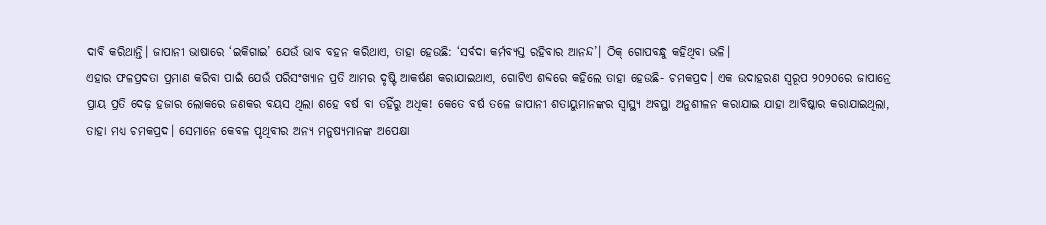ଦାବି କରିଥାନ୍ତି। ଜାପାନୀ ଭାଷାରେ ‘ଇକିଗାଇ’ ଯେଉଁ ଭାବ ବହନ କରିଥାଏ, ତାହା ହେଉଛି: ‘ସର୍ବଦା କର୍ମବ୍ୟସ୍ତ ରହିବାର ଆନନ୍ଦ’। ଠିକ୍ ଗୋପବନ୍ଧୁ କହିଥିବା ଭଳି।
ଏହାର ଫଳପ୍ରଦତା ପ୍ରମାଣ କରିବା ପାଇଁ ଯେଉଁ ପରିସଂଖ୍ୟାନ ପ୍ରତି ଆମର ଦୃଷ୍ଟି ଆକର୍ଷଣ କରାଯାଇଥାଏ, ଗୋଟିଏ ଶବ୍ଦରେ କହିଲେ ତାହା ହେଉଛି- ଚମକପ୍ରଦ। ଏକ ଉଦାହରଣ ସ୍ବରୂପ ୨୦୨୦ରେ ଜାପାନ୍ରେ ପ୍ରାୟ ପ୍ରତି ଦେଢ଼ ହଜାର ଲୋକରେ ଜଣକର ବୟସ ଥିଲା ଶହେ ବର୍ଷ ବା ତହିଁରୁ ଅଧିକ! କେତେ ବର୍ଷ ତଳେ ଜାପାନୀ ଶତାୟୁମାନଙ୍କର ସ୍ବାସ୍ଥ୍ୟ ଅବସ୍ଥା ଅନୁଶୀଳନ କରାଯାଇ ଯାହା ଆବିଷ୍କାର କରାଯାଇଥିଲା, ତାହା ମଧ୍ୟ ଚମକପ୍ରଦ। ସେମାନେ କେବଳ ପୃଥିବୀର ଅନ୍ୟ ମନୁଷ୍ୟମାନଙ୍କ ଅପେକ୍ଷା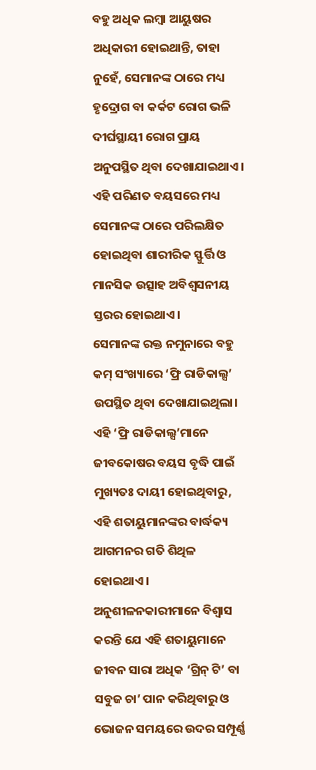ବହୁ ଅଧିକ ଲମ୍ବା ଆୟୁଷର ଅଧିକାରୀ ହୋଇଥାନ୍ତି, ତାହା ନୁହେଁ, ସେମାନଙ୍କ ଠାରେ ମଧ୍ୟ ହୃଦ୍ରୋଗ ବା କର୍କଟ ରୋଗ ଭଳି ଦୀର୍ଘସ୍ଥାୟୀ ରୋଗ ପ୍ରାୟ ଅନୁପସ୍ଥିତ ଥିବା ଦେଖାଯାଇଥାଏ। ଏହି ପରିଣତ ବୟସରେ ମଧ୍ୟ ସେମାନଙ୍କ ଠାରେ ପରିଲକ୍ଷିତ ହୋଇଥିବା ଶାରୀରିକ ସ୍ଫୁର୍ତ୍ତି ଓ ମାନସିକ ଉତ୍ସାହ ଅବିଶ୍ବସନୀୟ ସ୍ତରର ହୋଇଥାଏ।
ସେମାନଙ୍କ ରକ୍ତ ନମୁନାରେ ବହୁ କମ୍ ସଂଖ୍ୟାରେ ‘ଫ୍ରି ରାଡିକାଲ୍ସ’ ଉପସ୍ଥିତ ଥିବା ଦେଖାଯାଇଥିଲା। ଏହି ‘ଫ୍ରି ରାଡିକାଲ୍ସ’ମାନେ ଜୀବକୋଷର ବୟସ ବୃଦ୍ଧି ପାଇଁ ମୁଖ୍ୟତଃ ଦାୟୀ ହୋଇଥିବାରୁ, ଏହି ଶତାୟୁମାନଙ୍କର ବାର୍ଦ୍ଧକ୍ୟ ଆଗମନର ଗତି ଶିଥିଳ ହୋଇଥାଏ। ଅନୁଶୀଳନକାରୀମାନେ ବିଶ୍ବାସ କରନ୍ତି ଯେ ଏହି ଶତାୟୁମାନେ ଜୀବନ ସାରା ଅଧିକ ‘ଗ୍ରିନ୍ ଟି’ ବା ସବୁଜ ଚା’ ପାନ କରିଥିବାରୁ ଓ ଭୋଜନ ସମୟରେ ଉଦର ସମ୍ପୂର୍ଣ୍ଣ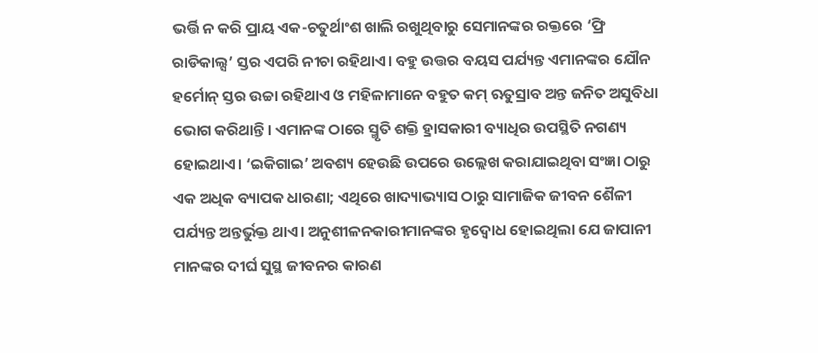ଭର୍ତ୍ତି ନ କରି ପ୍ରାୟ ଏକ-ଚତୁର୍ଥାଂଶ ଖାଲି ରଖୁଥିବାରୁ ସେମାନଙ୍କର ରକ୍ତରେ ‘ଫ୍ରି ରାଡିକାଲ୍ସ’ ସ୍ତର ଏପରି ନୀଚା ରହିଥାଏ। ବହୁ ଉତ୍ତର ବୟସ ପର୍ଯ୍ୟନ୍ତ ଏମାନଙ୍କର ଯୌନ ହର୍ମୋନ୍ ସ୍ତର ଉଚ୍ଚା ରହିଥାଏ ଓ ମହିଳାମାନେ ବହୁତ କମ୍ ଋତୁସ୍ରାବ ଅନ୍ତ ଜନିତ ଅସୁବିଧା ଭୋଗ କରିଥାନ୍ତି। ଏମାନଙ୍କ ଠାରେ ସ୍ମୃତି ଶକ୍ତି ହ୍ରାସକାରୀ ବ୍ୟାଧିର ଉପସ୍ଥିତି ନଗଣ୍ୟ ହୋଇଥାଏ। ‘ଇକିଗାଇ’ ଅବଶ୍ୟ ହେଉଛି ଉପରେ ଉଲ୍ଲେଖ କରାଯାଇଥିବା ସଂଜ୍ଞା ଠାରୁ ଏକ ଅଧିକ ବ୍ୟାପକ ଧାରଣା; ଏଥିରେ ଖାଦ୍ୟାଭ୍ୟାସ ଠାରୁ ସାମାଜିକ ଜୀବନ ଶୈଳୀ ପର୍ଯ୍ୟନ୍ତ ଅନ୍ତର୍ଭୁକ୍ତ ଥାଏ। ଅନୁଶୀଳନକାରୀମାନଙ୍କର ହୃଦ୍ବୋଧ ହୋଇଥିଲା ଯେ ଜାପାନୀ ମାନଙ୍କର ଦୀର୍ଘ ସୁସ୍ଥ ଜୀବନର କାରଣ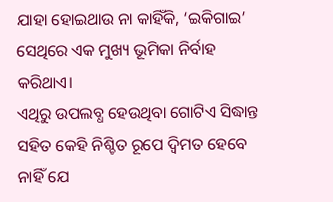ଯାହା ହୋଇଥାଉ ନା କାହିଁକି, ‘ଇକିଗାଇ’ ସେଥିରେ ଏକ ମୁଖ୍ୟ ଭୂମିକା ନିର୍ବାହ କରିଥାଏ।
ଏଥିରୁ ଉପଲବ୍ଧ ହେଉଥିବା ଗୋଟିଏ ସିଦ୍ଧାନ୍ତ ସହିତ କେହି ନିଶ୍ଚିତ ରୂପେ ଦ୍ବିମତ ହେବେ ନାହିଁ ଯେ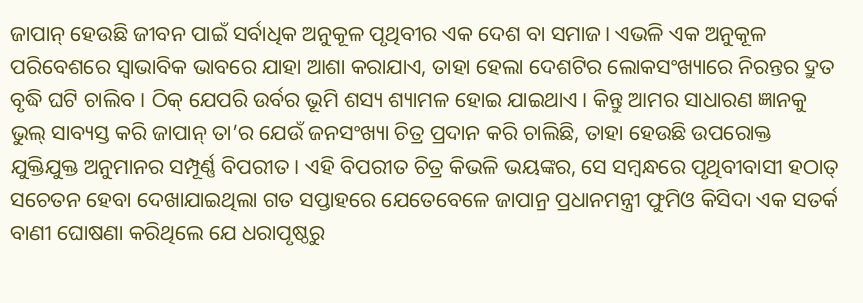ଜାପାନ୍ ହେଉଛି ଜୀବନ ପାଇଁ ସର୍ବାଧିକ ଅନୁକୂଳ ପୃଥିବୀର ଏକ ଦେଶ ବା ସମାଜ। ଏଭଳି ଏକ ଅନୁକୂଳ ପରିବେଶରେ ସ୍ବାଭାବିକ ଭାବରେ ଯାହା ଆଶା କରାଯାଏ, ତାହା ହେଲା ଦେଶଟିର ଲୋକସଂଖ୍ୟାରେ ନିରନ୍ତର ଦ୍ରୁତ ବୃଦ୍ଧି ଘଟି ଚାଲିବ। ଠିକ୍ ଯେପରି ଉର୍ବର ଭୂମି ଶସ୍ୟ ଶ୍ୟାମଳ ହୋଇ ଯାଇଥାଏ। କିନ୍ତୁ ଆମର ସାଧାରଣ ଜ୍ଞାନକୁ ଭୁଲ୍ ସାବ୍ୟସ୍ତ କରି ଜାପାନ୍ ତା’ର ଯେଉଁ ଜନସଂଖ୍ୟା ଚିତ୍ର ପ୍ରଦାନ କରି ଚାଲିଛି, ତାହା ହେଉଛି ଉପରୋକ୍ତ ଯୁକ୍ତିଯୁକ୍ତ ଅନୁମାନର ସମ୍ପୂର୍ଣ୍ଣ ବିପରୀତ। ଏହି ବିପରୀତ ଚିତ୍ର କିଭଳି ଭୟଙ୍କର, ସେ ସମ୍ବନ୍ଧରେ ପୃଥିବୀବାସୀ ହଠାତ୍ ସଚେତନ ହେବା ଦେଖାଯାଇଥିଲା ଗତ ସପ୍ତାହରେ ଯେତେବେଳେ ଜାପାନ୍ର ପ୍ରଧାନମନ୍ତ୍ରୀ ଫୁମିଓ କିସିଦା ଏକ ସତର୍କ ବାଣୀ ଘୋଷଣା କରିଥିଲେ ଯେ ଧରାପୃଷ୍ଠରୁ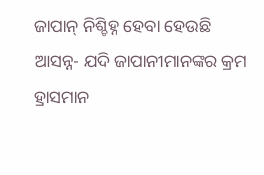ଜାପାନ୍ ନିଶ୍ଚିହ୍ନ ହେବା ହେଉଛି ଆସନ୍ନ- ଯଦି ଜାପାନୀମାନଙ୍କର କ୍ରମ ହ୍ରାସମାନ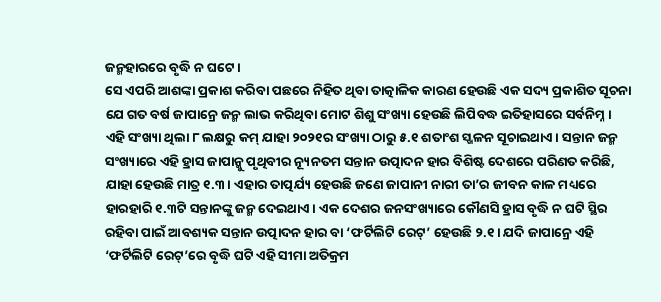ଜନ୍ମହାରରେ ବୃଦ୍ଧି ନ ଘଟେ।
ସେ ଏପରି ଆଶଙ୍କା ପ୍ରକାଶ କରିବା ପଛରେ ନିହିତ ଥିବା ତାତ୍କାଳିକ କାରଣ ହେଉଛି ଏକ ସଦ୍ୟ ପ୍ରକାଶିତ ସୂଚନା ଯେ ଗତ ବର୍ଷ ଜାପାନ୍ରେ ଜନ୍ମ ଲାଭ କରିଥିବା ମୋଟ ଶିଶୁ ସଂଖ୍ୟା ହେଉଛି ଲିପିବଦ୍ଧ ଇତିହାସରେ ସର୍ବନିମ୍ନ। ଏହି ସଂଖ୍ୟା ଥିଲା ୮ ଲକ୍ଷରୁ କମ୍ ଯାହା ୨୦୨୧ର ସଂଖ୍ୟା ଠାରୁ ୫.୧ ଶତାଂଶ ସ୍ଖଳନ ସୂଚାଇଥାଏ। ସନ୍ତାନ ଜନ୍ମ ସଂଖ୍ୟାରେ ଏହି ହ୍ରାସ ଜାପାନ୍କୁ ପୃଥିବୀର ନ୍ୟୂନତମ ସନ୍ତାନ ଉତ୍ପାଦନ ହାର ବିଶିଷ୍ଟ ଦେଶରେ ପରିଣତ କରିଛି, ଯାହା ହେଉଛି ମାତ୍ର ୧.୩। ଏହାର ତାତ୍ପର୍ଯ୍ୟ ହେଉଛି ଜଣେ ଜାପାନୀ ନାରୀ ତା’ର ଜୀବନ କାଳ ମଧ୍ୟରେ ହାରହାରି ୧.୩ଟି ସନ୍ତାନଙ୍କୁ ଜନ୍ମ ଦେଇଥାଏ। ଏକ ଦେଶର ଜନସଂଖ୍ୟାରେ କୌଣସି ହ୍ରାସ ବୃଦ୍ଧି ନ ଘଟି ସ୍ଥିର ରହିବା ପାଇଁ ଆବଶ୍ୟକ ସନ୍ତାନ ଉତ୍ପାଦନ ହାର ବା ‘ଫର୍ଟିଲିଟି ରେଟ୍’ ହେଉଛି ୨.୧। ଯଦି ଜାପାନ୍ରେ ଏହି ‘ଫର୍ଟିଲିଟି ରେଟ୍’ରେ ବୃଦ୍ଧି ଘଟି ଏହି ସୀମା ଅତିକ୍ରମ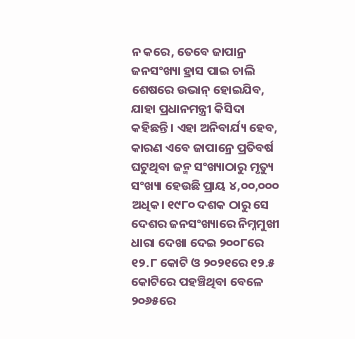ନ କରେ, ତେବେ ଜାପାନ୍ର ଜନସଂଖ୍ୟା ହ୍ରାସ ପାଇ ଚାଲି ଶେଷରେ ଉଭାନ୍ ହୋଇଯିବ, ଯାହା ପ୍ରଧାନମନ୍ତ୍ରୀ କିସିଦା କହିଛନ୍ତି। ଏହା ଅନିବାର୍ଯ୍ୟ ହେବ, କାରଣ ଏବେ ଜାପାନ୍ରେ ପ୍ରତିବର୍ଷ ଘଟୁଥିବା ଜନ୍ମ ସଂଖ୍ୟାଠାରୁ ମୃତ୍ୟୁ ସଂଖ୍ୟା ହେଉଛି ପ୍ରାୟ ୪,୦୦,୦୦୦ ଅଧିକ। ୧୯୮୦ ଦଶକ ଠାରୁ ସେ ଦେଶର ଜନସଂଖ୍ୟାରେ ନିମ୍ନମୁଖୀ ଧାରା ଦେଖା ଦେଇ ୨୦୦୮ରେ ୧୨.୮ କୋଟି ଓ ୨୦୨୧ରେ ୧୨.୫ କୋଟିରେ ପହଞ୍ଚିଥିବା ବେଳେ ୨୦୬୫ରେ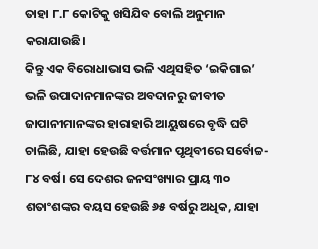ତାହା ୮.୮ କୋଟିକୁ ଖସିଯିବ ବୋଲି ଅନୁମାନ କରାଯାଉଛି।
କିନ୍ତୁ ଏକ ବିରୋଧାଭାସ ଭଳି ଏଥିସହିତ ‘ଇକିଗାଇ’ ଭଳି ଉପାଦାନମାନଙ୍କର ଅବଦାନରୁ ଜୀବୀତ ଜାପାନୀମାନଙ୍କର ହାରାହାରି ଆୟୁଷରେ ବୃଦ୍ଧି ଘଟି ଚାଲିଛି, ଯାହା ହେଉଛି ବର୍ତ୍ତମାନ ପୃଥିବୀରେ ସର୍ବୋଚ୍ଚ- ୮୪ ବର୍ଷ। ସେ ଦେଶର ଜନସଂଖ୍ୟାର ପ୍ରାୟ ୩୦ ଶତାଂଶଙ୍କର ବୟସ ହେଉଛି ୬୫ ବର୍ଷରୁ ଅଧିକ, ଯାହା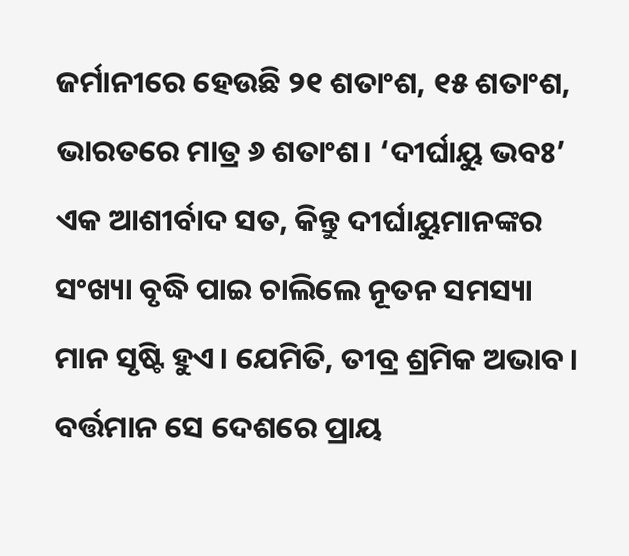ଜର୍ମାନୀରେ ହେଉଛି ୨୧ ଶତାଂଶ, ୧୫ ଶତାଂଶ, ଭାରତରେ ମାତ୍ର ୬ ଶତାଂଶ। ‘ଦୀର୍ଘାୟୁ ଭବଃ’ ଏକ ଆଶୀର୍ବାଦ ସତ, କିନ୍ତୁ ଦୀର୍ଘାୟୁମାନଙ୍କର ସଂଖ୍ୟା ବୃଦ୍ଧି ପାଇ ଚାଲିଲେ ନୂତନ ସମସ୍ୟା ମାନ ସୃଷ୍ଟି ହୁଏ। ଯେମିତି, ତୀବ୍ର ଶ୍ରମିକ ଅଭାବ। ବର୍ତ୍ତମାନ ସେ ଦେଶରେ ପ୍ରାୟ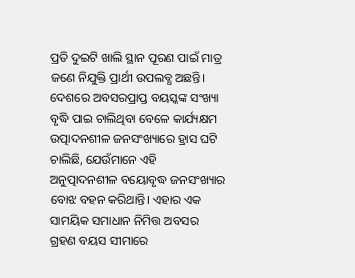ପ୍ରତି ଦୁଇଟି ଖାଲି ସ୍ଥାନ ପୂରଣ ପାଇଁ ମାତ୍ର ଜଣେ ନିଯୁକ୍ତି ପ୍ରାର୍ଥୀ ଉପଲବ୍ଧ ଅଛନ୍ତି। ଦେଶରେ ଅବସରପ୍ରାପ୍ତ ବୟସ୍କଙ୍କ ସଂଖ୍ୟା ବୃଦ୍ଧି ପାଇ ଚାଲିଥିବା ବେଳେ କାର୍ଯ୍ୟକ୍ଷମ ଉତ୍ପାଦନଶୀଳ ଜନସଂଖ୍ୟାରେ ହ୍ରାସ ଘଟି ଚାଲିଛି, ଯେଉଁମାନେ ଏହି ଅନୁତ୍ପାଦନଶୀଳ ବୟୋବୃଦ୍ଧ ଜନସଂଖ୍ୟାର ବୋଝ ବହନ କରିଥାନ୍ତି। ଏହାର ଏକ ସାମୟିକ ସମାଧାନ ନିମିତ୍ତ ଅବସର ଗ୍ରହଣ ବୟସ ସୀମାରେ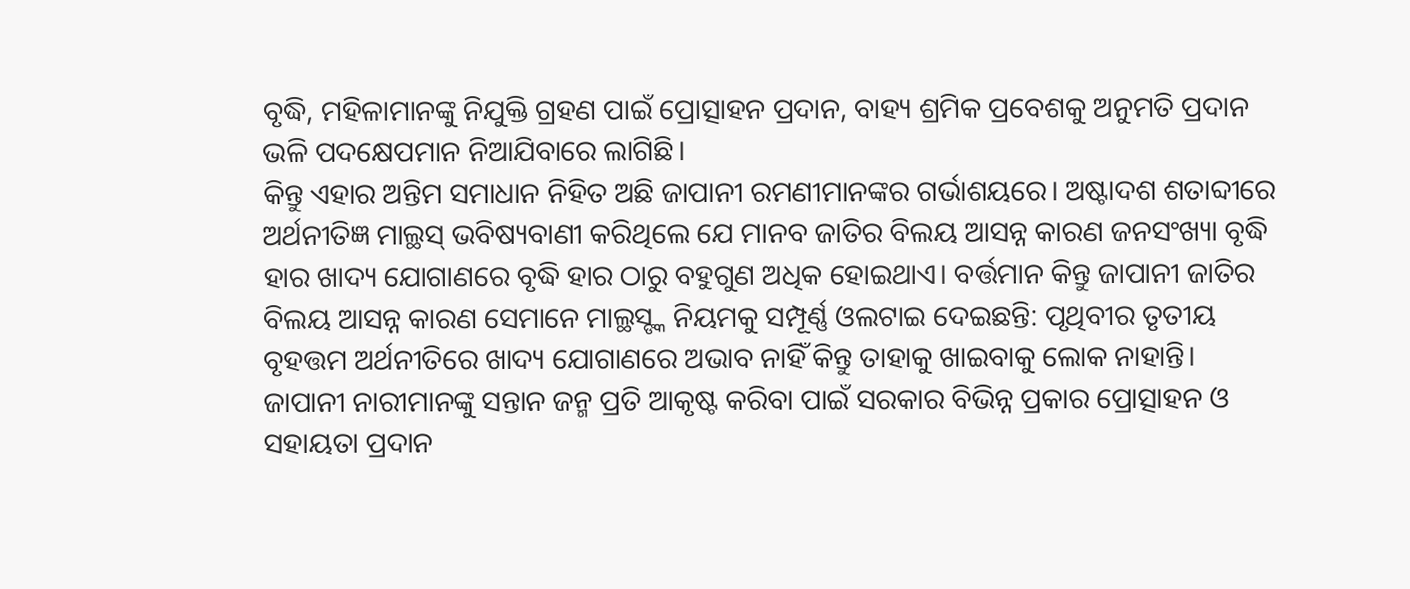ବୃଦ୍ଧି, ମହିଳାମାନଙ୍କୁ ନିଯୁକ୍ତି ଗ୍ରହଣ ପାଇଁ ପ୍ରୋତ୍ସାହନ ପ୍ରଦାନ, ବାହ୍ୟ ଶ୍ରମିକ ପ୍ରବେଶକୁ ଅନୁମତି ପ୍ରଦାନ ଭଳି ପଦକ୍ଷେପମାନ ନିଆଯିବାରେ ଲାଗିଛି।
କିନ୍ତୁ ଏହାର ଅନ୍ତିମ ସମାଧାନ ନିହିତ ଅଛି ଜାପାନୀ ରମଣୀମାନଙ୍କର ଗର୍ଭାଶୟରେ। ଅଷ୍ଟାଦଶ ଶତାବ୍ଦୀରେ ଅର୍ଥନୀତିଜ୍ଞ ମାଲ୍ଥସ୍ ଭବିଷ୍ୟବାଣୀ କରିଥିଲେ ଯେ ମାନବ ଜାତିର ବିଲୟ ଆସନ୍ନ କାରଣ ଜନସଂଖ୍ୟା ବୃଦ୍ଧି ହାର ଖାଦ୍ୟ ଯୋଗାଣରେ ବୃଦ୍ଧି ହାର ଠାରୁ ବହୁଗୁଣ ଅଧିକ ହୋଇଥାଏ। ବର୍ତ୍ତମାନ କିନ୍ତୁ ଜାପାନୀ ଜାତିର ବିଲୟ ଆସନ୍ନ କାରଣ ସେମାନେ ମାଲ୍ଥସ୍ଙ୍କ ନିୟମକୁ ସମ୍ପୂର୍ଣ୍ଣ ଓଲଟାଇ ଦେଇଛନ୍ତି: ପୃଥିବୀର ତୃତୀୟ ବୃହତ୍ତମ ଅର୍ଥନୀତିରେ ଖାଦ୍ୟ ଯୋଗାଣରେ ଅଭାବ ନାହିଁ କିନ୍ତୁ ତାହାକୁ ଖାଇବାକୁ ଲୋକ ନାହାନ୍ତି। ଜାପାନୀ ନାରୀମାନଙ୍କୁ ସନ୍ତାନ ଜନ୍ମ ପ୍ରତି ଆକୃଷ୍ଟ କରିବା ପାଇଁ ସରକାର ବିଭିନ୍ନ ପ୍ରକାର ପ୍ରୋତ୍ସାହନ ଓ ସହାୟତା ପ୍ରଦାନ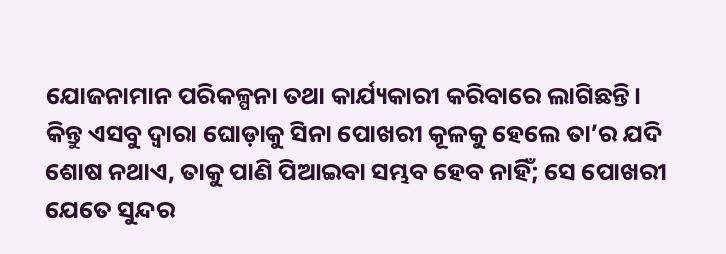ଯୋଜନାମାନ ପରିକଳ୍ପନା ତଥା କାର୍ଯ୍ୟକାରୀ କରିବାରେ ଲାଗିଛନ୍ତି। କିନ୍ତୁ ଏସବୁ ଦ୍ବାରା ଘୋଡ଼ାକୁ ସିନା ପୋଖରୀ କୂଳକୁ ହେଲେ ତା’ର ଯଦି ଶୋଷ ନଥାଏ, ତାକୁ ପାଣି ପିଆଇବା ସମ୍ଭବ ହେବ ନାହିଁ; ସେ ପୋଖରୀ ଯେତେ ସୁନ୍ଦର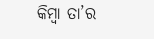କିମ୍ବା ତା’ର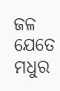ଜଳ ଯେତେ ମଧୁର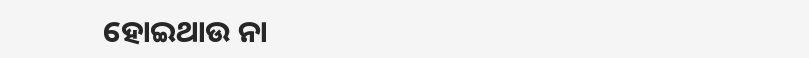ହୋଇଥାଉ ନା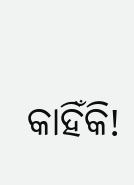କାହିଁକି!